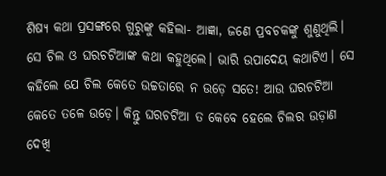ଶିଷ୍ୟ କଥା ପ୍ରସଙ୍ଗରେ ଗୁରୁଙ୍କୁ କହିଲା- ଆଜ୍ଞା, ଜଣେ ପ୍ରବଚକଙ୍କୁ ଶୁଣୁଥିଲି। ସେ ଚିଲ ଓ ଘରଚଟିଆଙ୍କ କଥା କହୁଥିଲେ। ଭାରି ଉପାଦେୟ କଥାଟିଏ। ସେ କହିଲେ ଯେ ଚିଲ କେତେ ଉଚ୍ଚତାରେ ନ ଉଡ଼େ ସତେ! ଆଉ ଘରଚଟିଆ କେତେ ତଳେ ଉଡ଼େ। କିନ୍ତୁ ଘରଚଟିଆ ତ କେବେ ହେଲେ ଚିଲର ଉଡ଼ାଣ ଦେଖି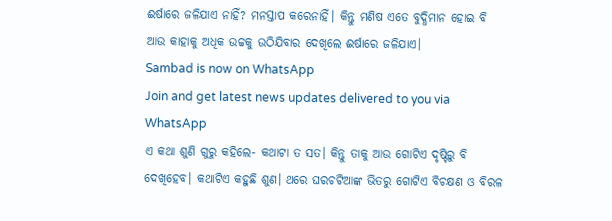ଈର୍ଷାରେ ଜଳିଯାଏ ନାହିଁ? ମନସ୍ତାପ କରେନାହିଁ। କିନ୍ତୁ ମଣିଷ ଏତେ ବୁଦ୍ଧିମାନ ହୋଇ ବି ଆଉ କାହାକୁ ଅଧିକ ଉଚ୍ଚକୁ ଉଠିଯିବାର ଦେଖିଲେ ଈର୍ଷାରେ ଜଳିଯାଏ।
Sambad is now on WhatsApp
Join and get latest news updates delivered to you via WhatsApp
ଏ କଥା ଶୁଣି ଗୁରୁ କହିଲେ- କଥାଟା ତ ସତ। କିନ୍ତୁ ତାକୁ ଆଉ ଗୋଟିଏ ଦୃଷ୍ଟିରୁ ବି ଦେଖିହେବ। କଥାଟିଏ କହୁଛି ଶୁଣ। ଥରେ ଘରଚଟିଆଙ୍କ ଭିତରୁ ଗୋଟିଏ ବିଚକ୍ଷଣ ଓ ବିରଳ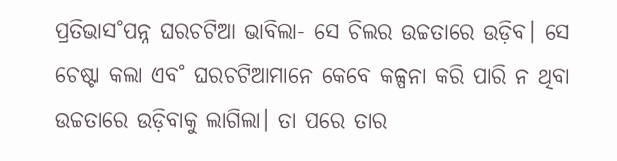ପ୍ରତିଭାସ˚ପନ୍ନ ଘରଚଟିଆ ଭାବିଲା- ସେ ଚିଲର ଉଚ୍ଚତାରେ ଉଡ଼ିବ। ସେ ଚେଷ୍ଟା କଲା ଏବ˚ ଘରଚଟିଆମାନେ କେବେ କଳ୍ପନା କରି ପାରି ନ ଥିବା ଉଚ୍ଚତାରେ ଉଡ଼ିବାକୁ ଲାଗିଲା। ତା ପରେ ତାର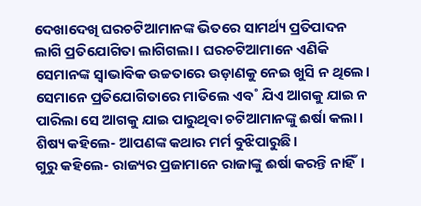ଦେଖାଦେଖି ଘରଚଟିଆମାନଙ୍କ ଭିତରେ ସାମର୍ଥ୍ୟ ପ୍ରତିପାଦନ ଲାଗି ପ୍ରତିଯୋଗିତା ଲାଗିଗଲା। ଘରଚଟିଆମାନେ ଏଣିକି ସେମାନଙ୍କ ସ୍ବାଭାବିକ ଉଚ୍ଚତାରେ ଉଡ଼ାଣକୁ ନେଇ ଖୁସି ନ ଥିଲେ। ସେମାନେ ପ୍ରତିଯୋଗିତାରେ ମାତିଲେ ଏବ˚ ଯିଏ ଆଗକୁ ଯାଇ ନ ପାରିଲା ସେ ଆଗକୁ ଯାଇ ପାରୁଥିବା ଚଟିଆମାନଙ୍କୁ ଈର୍ଷା କଲା।
ଶିଷ୍ୟ କହିଲେ- ଆପଣଙ୍କ କଥାର ମର୍ମ ବୁଝିପାରୁଛି।
ଗୁରୁ କହିଲେ- ରାଜ୍ୟର ପ୍ରଜାମାନେ ରାଜାଙ୍କୁ ଈର୍ଷା କରନ୍ତି ନାହିଁ।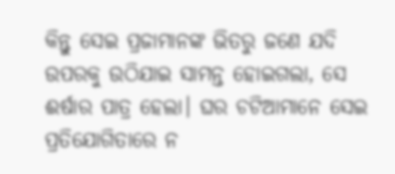କିନ୍ତୁ ସେଇ ପ୍ରଜାମାନଙ୍କ ଭିତରୁ ଜଣେ ଯଦି ଉପରକୁ ଉଠିଯାଇ ସାମନ୍ତ ହୋଇଗଲା, ସେ ଈର୍ଷାର ପାତ୍ର ହେଲା। ଘର ଚଟିଆମାନେ ସେଇ ପ୍ରତିଯୋଗିତାରେ ନ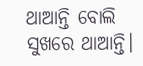ଥାଆନ୍ତି ବୋଲି ସୁଖରେ ଥାଆନ୍ତି।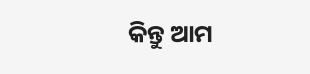କିନ୍ତୁ ଆମ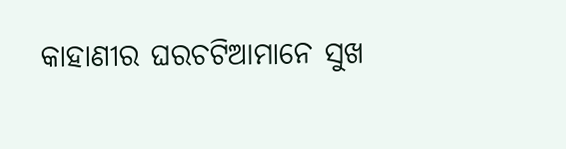କାହାଣୀର ଘରଚଟିଆମାନେ ସୁଖ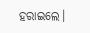ହରାଇଲେ।